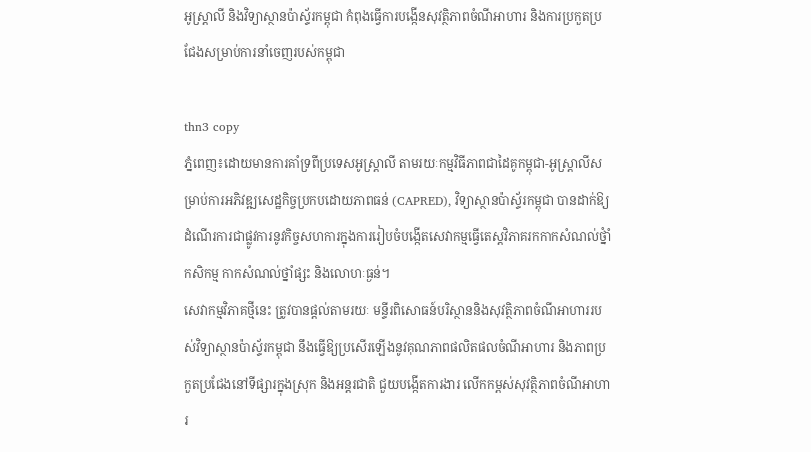អូស្ត្រាលី និងវិទ្យាស្ថានប៉ាស្ទ័រកម្ពុជា កំពុងធ្វើការបង្កើនសុវត្ថិភាពចំណីអាហារ និងការប្រកួតប្រជែងសម្រាប់ការនាំចេញរបស់កម្ពុជា

thn3 copy
ភ្នំពេញ៖ដោយមានការគាំទ្រពីប្រទេសអូស្ត្រាលី តាមរយៈកម្មវិធីភាពជាដៃគូកម្ពុជា-អូស្ត្រាលីសម្រាប់ការអភិវឌ្ឍសេដ្ឋកិច្ចប្រកបដោយភាពធន់ (CAPRED), វិទ្យាស្ថានប៉ាស្ទ័រកម្ពុជា បានដាក់ឱ្យដំណើរការជាផ្លូវការនូវកិច្ចសហការក្នុងការរៀបចំបង្កើតសេវាកម្មធ្វើតេស្តវិភាគរកកាកសំណល់ថ្នំាំកសិកម្ម កាកសំណល់ថ្នាំផ្សះ និងលោហៈធ្ងន់។
សេវាកម្មវិភាគថ្មីនេះ ត្រូវបានផ្តល់តាមរយៈ មន្ទីរពិសោធន៍បរិស្ថាននិងសុវត្ថិភាពចំណីអាហាររបស់វិទ្យាស្ថានប៉ាស្ទ័រកម្ពុជា នឹងធ្វើឱ្យប្រសើរឡើងនូវគុណភាពផលិតផលចំណីអាហារ និងភាពប្រកួតប្រជែងនៅទីផ្សារក្នុងស្រុក និងអន្តរជាតិ ជួយបង្កើតការងារ លើកកម្ពស់សុវត្ថិភាពចំណីអាហារ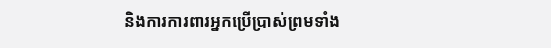និងការការពារអ្នកប្រើប្រាស់ព្រមទាំង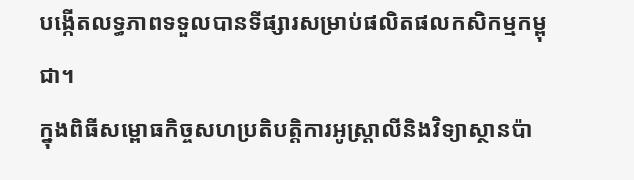បង្កើតលទ្ធភាពទទួលបានទីផ្សារសម្រាប់ផលិតផលកសិកម្មកម្ពុជា។
ក្នុងពិធីសម្ពោធកិច្ចសហប្រតិបត្តិការអូស្ត្រាលីនិងវិទ្យាស្ថានប៉ា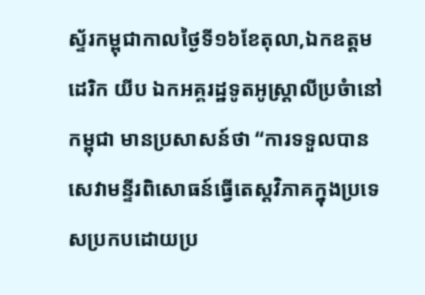ស្ទ័រកម្ពុជាកាលថ្ងៃទី១៦ខែតុលា,ឯកឧត្តម ដេរិក យីប ឯកអគ្គរដ្ឋទូតអូស្ត្រាលីប្រចំានៅកម្ពុជា មានប្រសាសន៍ថា “ការទទួលបានសេវាមន្ទីរពិសោធន៍ធ្វើតេស្តវិភាគក្នុងប្រទេសប្រកបដោយប្រ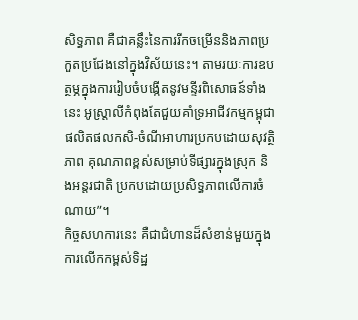សិទ្ធភាព គឺជាគន្លឹះនៃការរីកចម្រើននិងភាពប្រកួតប្រជែងនៅក្នុងវិស័យនេះ។ តាមរយៈការឧបត្ថម្ភក្នុងការរៀបចំបង្កើតនូវមន្ទីរពិសោធន៍ទាំងនេះ អូស្ត្រាលីកំពុងតែជួយគាំទ្រអាជីវកម្មកម្ពុជាផលិតផលកសិ-ចំណីអាហារប្រកបដោយសុវត្ថិភាព គុណភាពខ្ពស់សម្រាប់ទីផ្សារក្នុងស្រុក និងអន្តរជាតិ ប្រកបដោយប្រសិទ្ធភាពលើការចំណាយ”។
កិច្ចសហការនេះ គឺជាជំហានដ៏សំខាន់មួយក្នុងការលើកកម្ពស់ទិដ្ឋ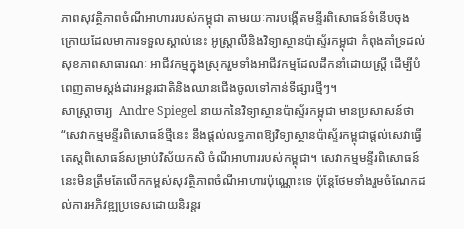ភាពសុវត្ថិភាពចំណីអាហាររបស់កម្ពុជា តាមរយៈការបង្កើតមន្ទីរពិសោធន៍ទំនើបចុងក្រោយដែលមាការទទួលស្គាល់នេះ អូស្ត្រាលីនិងវិទ្យាស្ថានប៉ាស្ទ័រកម្ពុជា កំពុងគាំទ្រដល់សុខភាពសាធារណៈ អាជីវកម្មក្នុងស្រុករួមទាំងអាជីវកម្មដែលដឹកនាំដោយស្ត្រី ដើម្បីបំពេញតាមស្តង់ដារអន្តរជាតិនិងឈានជើងចូលទៅកាន់ទីផ្សារថ្មីៗ។
សាស្ត្រាចារ្យ  Andre Spiegel នាយកនៃវិទ្យាស្ថានប៉ាស្ទ័រកម្ពុជា មានប្រសាសន៍ថា “សេវាកម្មមន្ទីរពិសោធន៍ថ្មីនេះ នឹងផ្តល់លទ្ធភាពឱ្យវិទ្យាស្ថានប៉ាស្ទ័រកម្ពុជាផ្តល់សេវាធ្វើតេស្តពិសោធន៍សម្រាប់វិស័យកសិ ចំណីអាហាររបស់កម្ពុជា។ សេវាកម្មមន្ទីរពិសោធន៍នេះមិនត្រឹមតែលើកកម្ពស់សុវត្ថិភាពចំណីអាហារប៉ុណ្ណោះទេ ប៉ុន្តែថែមទាំងរួមចំណែកដល់ការអភិវឌ្ឍប្រទេសដោយនិរន្តរ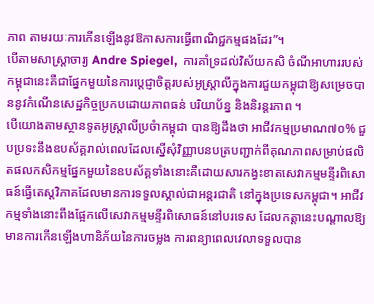ភាព តាមរយៈការកើនឡើងនូវឱកាសការធ្វើពាណិជ្ជកម្មផងដែរ”។
បើតាមសាស្ត្រាចារ្យ Andre Spiegel,  ការគាំទ្រដល់វិស័យកសិ ចំណីអាហាររបស់កម្ពុជានេះគឺជាផ្នែកមួយនៃការប្តេជ្ញាចិត្តរបស់អូស្ត្រាលីក្នុងការជួយកម្ពុជាឱ្យសម្រេចបាននូវកំណើនសេដ្ឋកិច្ចប្រកបដោយភាពធន់ បរិយាប័ន្ន និងនិរន្តរភាព ។
បើយោងតាមស្ថានទូតអូស្ត្រាលីប្រចំាកម្ពុជា បានឱ្យដឹងថា អាជីវកម្មប្រមាណ៧០% ជួបប្រទះនឹងឧបស័គ្គរាល់ពេលដែលស្នើសុំវិញ្ញាបនបត្របញ្ជាក់ពីគុណភាពសម្រាប់ផលិតផលកសិកម្មផ្នែកមួយនៃឧបស័គ្គទាំងនោះគឺដោយសារកង្វះខាតសេវាកម្មមន្ទីរពិសោធន៍ធ្វើតេស្តវិភាគដែលមានការទទួលស្គាល់ជាអន្តរជាតិ នៅក្នុងប្រទេសកម្ពុជា។ អាជីវកម្មទាំងនោះពឹងផ្អែកលើសេវាកម្មមន្ទីរពិសោធន៍នៅបរទេស ដែលកត្តានេះបណ្តាលឱ្យមានការកើនឡើងហានិភ័យនៃការចម្លង ការពន្យាពេលវេលាទទួលបាន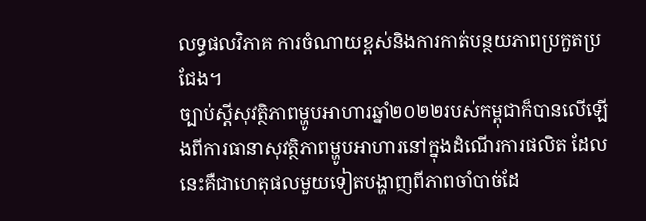លទ្ធផលវិភាគ ការចំណាយខ្ពស់និងការកាត់បន្ថយភាពប្រកួតប្រជែង។
ច្បាប់ស្តីសុវត្ថិភាពម្ហូបអាហារឆ្នាំ២០២២របស់កម្ពុជាក៏បានលើឡើងពីការធានាសុវត្ថិភាពម្ហូបអាហារនៅក្នុងដំណើរការផលិត ដែលនេះគឺជាហេតុផលមួយទៀតបង្ហាញពីភាពចាំបាច់ដែ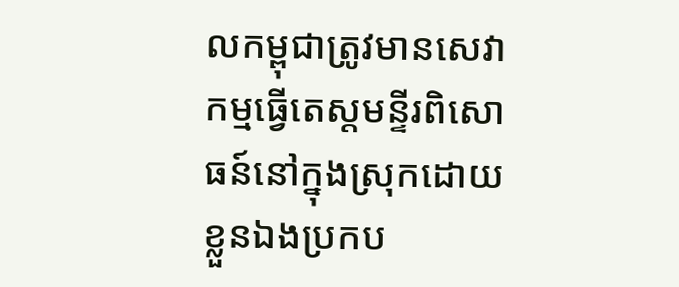លកម្ពុជាត្រូវមានសេវាកម្មធ្វើតេស្តមន្ទីរពិសោធន៍នៅក្នុងស្រុកដោយខ្លួនឯងប្រកប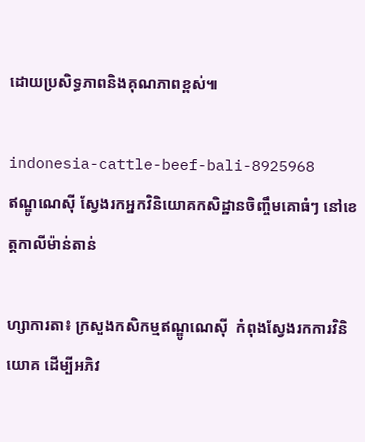ដោយប្រសិទ្ធភាពនិងគុណភាពខ្ពស់៕

indonesia-cattle-beef-bali-8925968
ឥណ្ឌូណេស៊ី ស្វែងរកអ្នកវិនិយោគកសិដ្ឋានចិញ្ចឹមគោធំៗ នៅខេត្តកាលីម៉ាន់តាន់

ហ្សាការតា៖ ក្រសួងកសិកម្មឥណ្ឌូណេស៊ី  កំពុងស្វែងរកការវិនិយោគ ដើម្បីអភិវ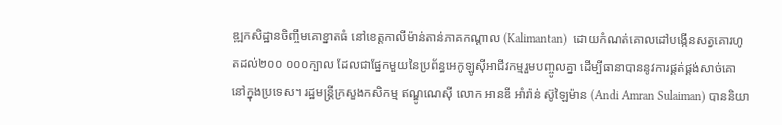ឌ្ឍកសិដ្ឋានចិញ្ចឹមគោខ្នាតធំ នៅខេត្តកាលីម៉ាន់តាន់ភាគកណ្តាល (Kalimantan)  ដោយកំណត់គោលដៅបង្កើនសត្វគោរហូតដល់២០០ ០០០ក្បាល ដែលជាផ្នែកមួយនៃប្រព័ន្ធអេកូឡូស៊ីអាជីវកម្មរួមបញ្ចូលគ្នា ដើម្បីធានាបាននូវការផ្គត់ផ្គង់សាច់គោនៅក្នុងប្រទេស។ រដ្ឋមន្ត្រីក្រសួងកសិកម្ម ឥណ្ឌូណេស៊ី លោក អានឌី អាំរ៉ាន់ ស៊ូឡៃម៉ាន (Andi Amran Sulaiman) បាននិយា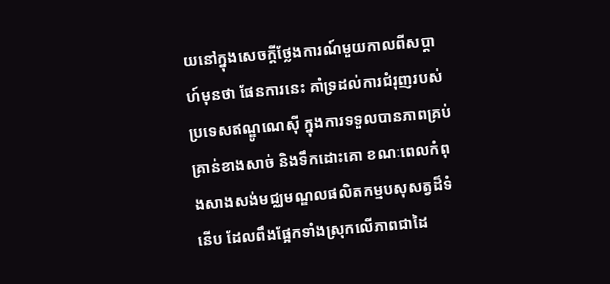យនៅក្នុងសេចក្តីថ្លែងការណ៍មួយកាលពីសប្តាហ៍មុនថា ផែនការនេះ គាំទ្រដល់ការជំរុញរបស់ប្រទេសឥណ្ឌូណេស៊ី ក្នុងការទទួលបានភាពគ្រប់គ្រាន់ខាងសាច់ និងទឹកដោះគោ ខណៈពេលកំពុងសាងសង់មជ្ឈមណ្ឌលផលិតកម្មបសុសត្វដ៏ទំនើប ដែលពឹងផ្អែកទាំងស្រុកលើភាពជាដៃ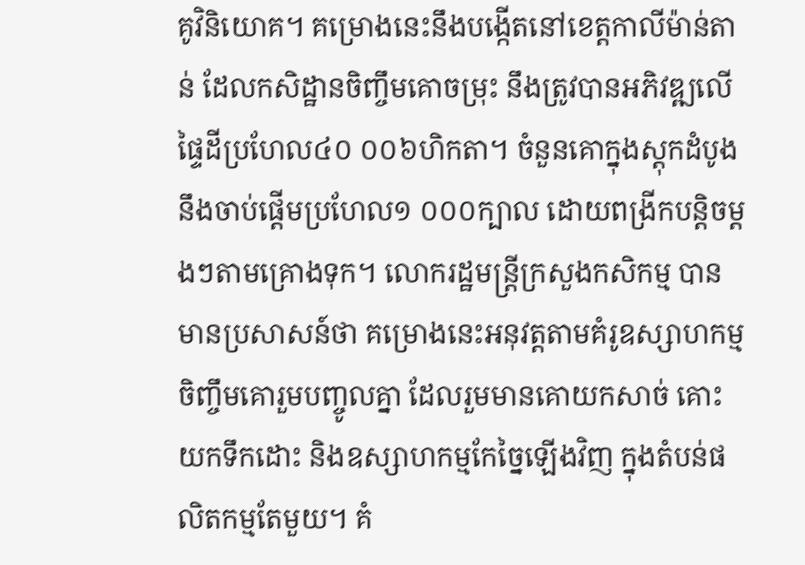គូវិនិយោគ។ គម្រោងនេះនឹងបង្កើតនៅខេត្តកាលីម៉ាន់តាន់ ដែលកសិដ្ឋានចិញ្ចឹមគោចម្រុះ នឹងត្រូវបានអភិវឌ្ឍលើផ្ទៃដីប្រហែល៤០ ០០៦ហិកតា។ ចំនួនគោក្នុងស្តុកដំបូងនឹងចាប់ផ្តើមប្រហែល១ ០០០ក្បាល ដោយពង្រីកបន្តិចម្តងៗតាមគ្រោងទុក។ លោករដ្ឋមន្ត្រីក្រសួងកសិកម្ម បានមានប្រសាសន៍ថា គម្រោងនេះអនុវត្តតាមគំរូឧស្សាហកម្មចិញ្ចឹមគោរួមបញ្ចូលគ្នា ដែលរួមមានគោយកសាច់ គោះយកទឹកដោះ និងឧស្សាហកម្មកែច្នៃឡើងវិញ ក្នុងតំបន់ផលិតកម្មតែមួយ។ គំ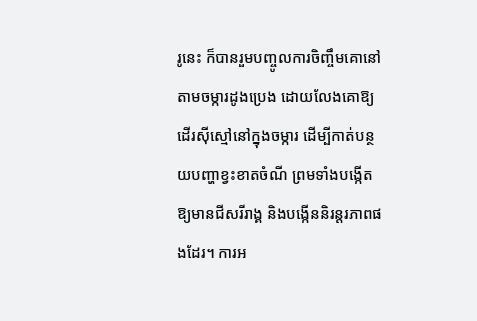រូនេះ ក៏បានរួមបញ្ចូលការចិញ្ចឹមគោនៅតាមចម្ការដូងប្រេង ដោយលែងគោឱ្យដើរស៊ីស្មៅនៅក្នុងចម្ការ ដើម្បីកាត់បន្ថយបញ្ហាខ្វះខាតចំណី ព្រមទាំងបង្កើតឱ្យមានជីសរីរាង្គ និងបង្កើននិរន្តរភាពផងដែរ។ ការអ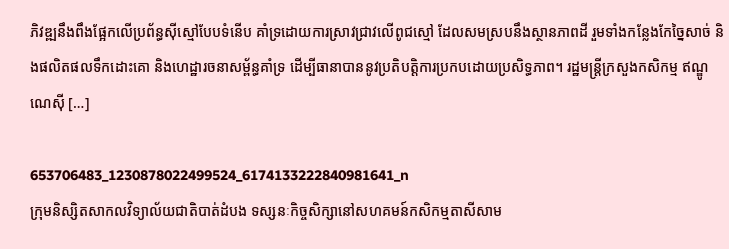ភិវឌ្ឍនឹងពឹងផ្អែកលើប្រព័ន្ធស៊ីស្មៅបែបទំនើប គាំទ្រដោយការស្រាវជ្រាវលើពូជស្មៅ ដែលសមស្របនឹងស្ថានភាពដី រួមទាំងកន្លែងកែច្នៃសាច់ និងផលិតផលទឹកដោះគោ និងហេដ្ឋារចនាសម្ព័ន្ធគាំទ្រ ដើម្បីធានាបាននូវប្រតិបត្តិការប្រកបដោយប្រសិទ្ធភាព។ រដ្ឋមន្ត្រីក្រសួងកសិកម្ម ឥណ្ឌូណេស៊ី […]

653706483_1230878022499524_6174133222840981641_n
ក្រុមនិស្សិតសាកលវិទ្យាល័យជាតិបាត់ដំបង ទស្សនៈកិច្ចសិក្សានៅសហគមន៍កសិកម្មតាសីសាម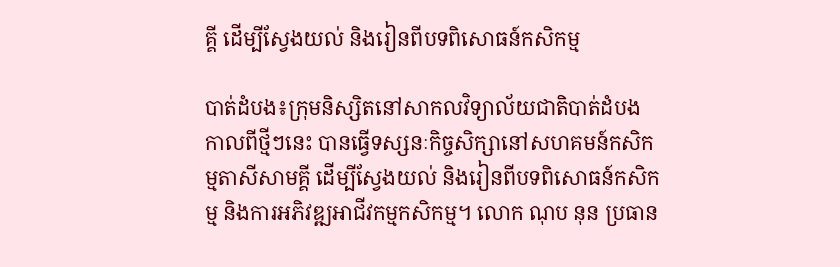គ្គី ដើម្បីស្វែងយល់ និងរៀនពីបទពិសោធន៍កសិកម្ម

បាត់ដំបង៖ក្រុមនិស្សិតនៅសាកលវិទ្យាល័យជាតិបាត់ដំបង កាលពីថ្មីៗនេះ បានធ្វើទស្សនៈកិច្ចសិក្សានៅសហគមន៍កសិកម្មតាសីសាមគ្គី ដើម្បីស្វែងយល់ និងរៀនពីបទពិសោធន៍កសិកម្ម និងការអភិវឌ្ឍអាជីវកម្មកសិកម្ម។ លោក ណុប នុន ប្រធាន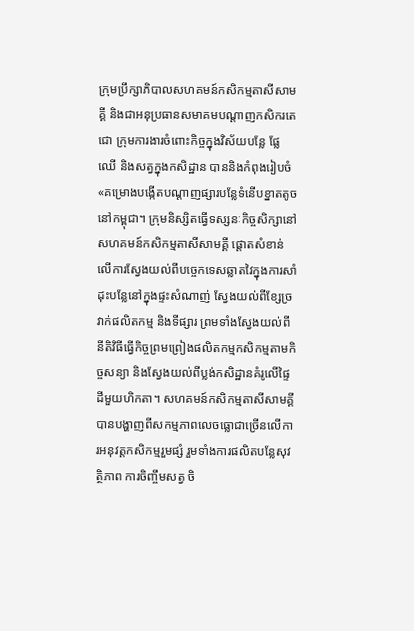ក្រុមប្រឹក្សាភិបាលសហគមន៍កសិកម្មតាសីសាមគ្គី និងជាអនុប្រធានសមាគមបណ្តាញកសិករតេជោ ក្រុមការងារចំពោះកិច្ចក្នុងវិស័យបន្លែ ផ្លែឈើ និងសត្វក្នុងកសិដ្ឋាន បាននិងកំពុងរៀបចំ «គម្រោងបង្កើតបណ្តាញផ្សារបន្លែទំនើបខ្នាតតូចនៅកម្ពុជា។ ក្រុមនិស្សិតធ្វើទស្សនៈកិច្ចសិក្សានៅសហគមន៍កសិកម្មតាសីសាមគ្គី ផ្តោតសំខាន់លើការស្វែងយល់ពីបច្ចេកទេសឆ្លាតវៃក្នុងការសាំដុះបន្លែនៅក្នុងផ្ទះសំណាញ់ ស្វែងយល់ពីខ្សែច្រវាក់ផលិតកម្ម និងទីផ្សារ ព្រមទាំងស្វែងយល់ពីនីតិវិធីធ្វើកិច្ចព្រមព្រៀងផលិតកម្មកសិកម្មតាមកិច្ចសន្យា និងស្វែងយល់ពីប្លង់កសិដ្ឋានគំរូលើផ្ទៃដីមួយហិកតា។ សហគមន៍កសិកម្មតាសីសាមគ្គីបានបង្ហាញពីសកម្មភាពលេចធ្លោជាច្រើនលើការអនុវត្តកសិកម្មរួមផ្សំ រួមទាំងការផលិតបន្លែសុវត្ថិភាព ការចិញ្ចឹមសត្វ ចិ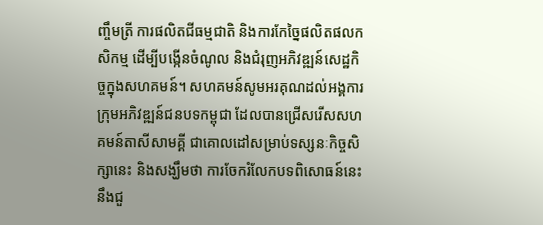ញ្ចឹមត្រី ការផលិតជីធម្មជាតិ និងការកែច្នៃផលិតផលកសិកម្ម ដើម្បីបង្កើនចំណូល និងជំរុញអភិវឌ្ឍន៍សេដ្ឋកិច្ចក្នុងសហគមន៍។ សហគមន៍សូមអរគុណដល់អង្គការក្រុមអភិវឌ្ឍន៍ជនបទកម្ពុជា ដែលបានជ្រើសរើសសហគមន៍តាសីសាមគ្គី ជាគោលដៅសម្រាប់ទស្សនៈកិច្ចសិក្សានេះ និងសង្ឃឹមថា ការចែករំលែកបទពិសោធន៍នេះ នឹងជួ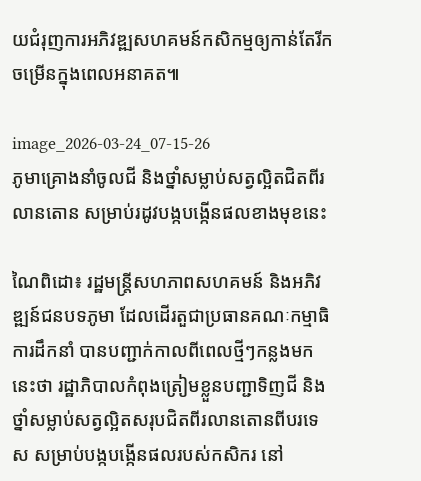យជំរុញការអភិវឌ្ឍសហគមន៍កសិកម្មឲ្យកាន់តែរីកចម្រើនក្នុងពេលអនាគត៕

image_2026-03-24_07-15-26
ភូមាគ្រោងនាំចូលជី និងថ្នាំសម្លាប់សត្វល្អិតជិតពីរលានតោន សម្រាប់រដូវបង្កបង្កើនផលខាងមុខនេះ

ណៃពិដោ៖ រដ្ឋមន្ត្រីសហភាពសហគមន៍ និងអភិវឌ្ឍន៍ជនបទភូមា ដែលដើរតួជាប្រធានគណៈកម្មាធិការដឹកនាំ បានបញ្ជាក់កាលពីពេលថ្មីៗកន្លងមកនេះថា រដ្ឋាភិបាលកំពុងត្រៀមខ្លួនបញ្ជាទិញជី និងថ្នាំសម្លាប់សត្វល្អិតសរុបជិតពីរលានតោនពីបរទេស សម្រាប់បង្កបង្កើនផលរបស់កសិករ នៅ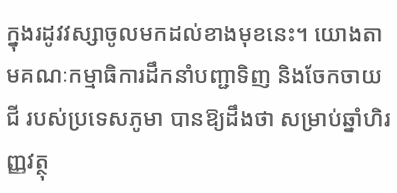ក្នុងរដូវវស្សាចូលមកដល់ខាងមុខនេះ។ យោងតាមគណៈកម្មាធិការដឹកនាំបញ្ជាទិញ និងចែកចាយជី របស់ប្រទេសភូមា បានឱ្យដឹងថា សម្រាប់ឆ្នាំហិរញ្ញវត្ថុ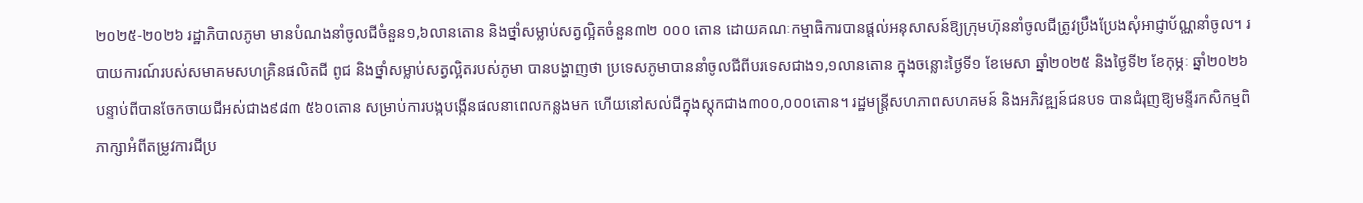២០២៥-២០២៦ រដ្ឋាភិបាលភូមា មានបំណងនាំចូលជីចំនួន១,៦លានតោន និងថ្នាំសម្លាប់សត្វល្អិតចំនួន៣២ ០០០ តោន ដោយគណៈកម្មាធិការបានផ្តល់អនុសាសន៍ឱ្យក្រុមហ៊ុននាំចូលជីត្រូវប្រឹងប្រែងសុំអាជ្ញាប័ណ្ណនាំចូល។ របាយការណ៍របស់សមាគមសហគ្រិនផលិតជី ពូជ និងថ្នាំសម្លាប់សត្វល្អិតរបស់ភូមា បានបង្ហាញថា ប្រទេសភូមាបាននាំចូលជីពីបរទេសជាង១,១លានតោន ក្នុងចន្លោះថ្ងៃទី១ ខែមេសា ឆ្នាំ២០២៥ និងថ្ងៃទី២ ខែកុម្ភៈ ឆ្នាំ២០២៦ បន្ទាប់ពីបានចែកចាយជីអស់ជាង៩៨៣ ៥៦០តោន សម្រាប់ការបង្កបង្កើនផលនាពេលកន្លងមក ហើយនៅសល់ជីក្នុងស្តុកជាង៣០០,០០០តោន។ រដ្ឋមន្ត្រីសហភាពសហគមន៍ និងអភិវឌ្ឍន៍ជនបទ បានជំរុញឱ្យមន្ទីរកសិកម្មពិភាក្សាអំពីតម្រូវការជីប្រ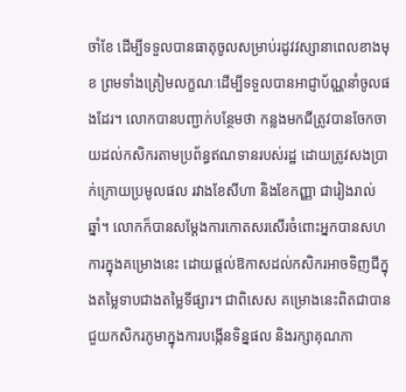ចាំខែ ដើម្បីទទួលបានធាតុចូលសម្រាប់រដូវវស្សានាពេលខាងមុខ ព្រមទាំងត្រៀមលក្ខណៈដើម្បីទទួលបានអាជ្ញាប័ណ្ណនាំចូលផងដែរ។ លោកបានបញ្ជាក់បន្ថែមថា កន្លងមកជីត្រូវបានចែកចាយដល់កសិករតាមប្រព័ន្ធឥណទានរបស់រដ្ឋ ដោយត្រូវសងប្រាក់ក្រោយប្រមូលផល រវាងខែសីហា និងខែកញ្ញា ជារៀងរាល់ឆ្នាំ។ លោកក៏បានសម្តែងការកោតសរសើរចំពោះអ្នកបានសហការក្នុងគម្រោងនេះ ដោយផ្តល់ឱកាសដល់កសិករអាចទិញជីក្នុងតម្លៃទាបជាងតម្លៃទីផ្សារ។ ជាពិសេស គម្រោងនេះពិតជាបានជួយកសិករភូមាក្នុងការបង្កើនទិន្នផល និងរក្សាគុណភា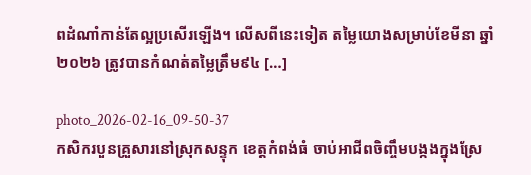ពដំណាំកាន់តែល្អប្រសើរឡើង។ លើសពីនេះទៀត តម្លៃយោងសម្រាប់ខែមីនា ឆ្នាំ២០២៦ ត្រូវបានកំណត់តម្លៃត្រឹម៩៤ […]

photo_2026-02-16_09-50-37
កសិករបួនគ្រួសារនៅស្រុកសន្ទុក ខេត្តកំពង់ធំ ចាប់អាជីពចិញ្ចឹមបង្កងក្នុងស្រែ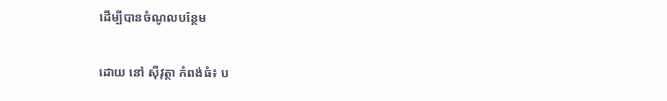ដើម្បីបានចំណូលបន្ថែម

ដោយ នៅ ស៊ីវុត្ថា កំពង់ធំ៖ ប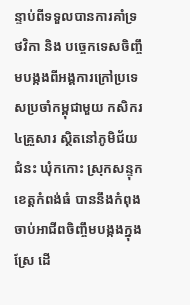ន្ទាប់ពីទទួលបានការគាំទ្រថវិកា និង បច្ចេកទេសចិញ្ចឹមបង្កងពីអង្គការក្រៅប្រទេសប្រចាំកម្ពុជាមួយ កសិករ ៤គ្រួសារ ស្ថិតនៅភូមិជ័យជំនះ ឃុំកកោះ ស្រុកសន្ទុក ខេត្តកំពង់ធំ បាននឹងកំពុងចាប់អាជីពចិញ្ចឹមបង្កងក្នុងស្រែ ដើ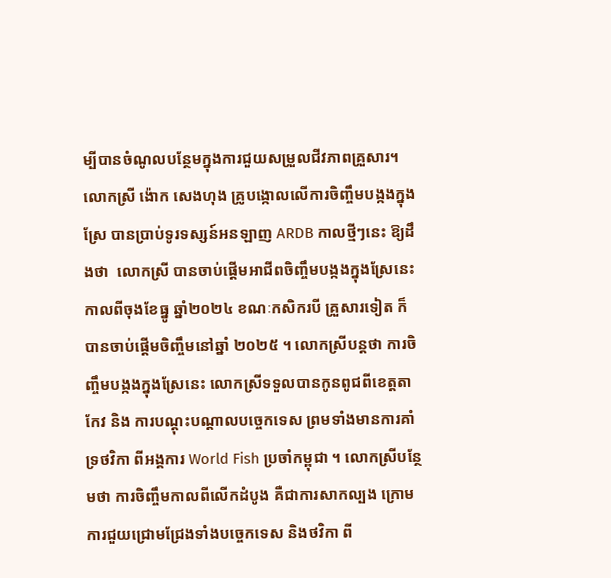ម្បីបានចំណូលបន្ថែមក្នុងការជួយសម្រួលជីវភាពគ្រួសារ។ លោកស្រី ង៉ោក សេងហុង គ្រូបង្កោលលើការចិញ្ចឹមបង្កងក្នុងស្រែ បានប្រាប់ទូរទស្សន៍អនឡាញ ARDB កាលថ្មីៗនេះ ឱ្យដឹងថា  លោកស្រី បានចាប់ផ្តើមអាជីពចិញ្ចឹមបង្កងក្នុងស្រែនេះ កាលពីចុងខែធ្នូ ឆ្នាំ២០២៤ ខណៈកសិករបី គ្រួសារទៀត ក៏បានចាប់ផ្តើមចិញ្ចឹមនៅឆ្នាំ ២០២៥ ។ លោកស្រីបន្តថា ការចិញ្ចឹមបង្កងក្នុងស្រែនេះ លោកស្រីទទួលបានកូនពូជពីខេត្តតាកែវ និង ការបណ្តុះបណ្តាលបច្ចេកទេស ព្រមទាំងមានការគាំទ្រថវិកា ពីអង្គការ World Fish ប្រចាំកម្ពុជា ។ លោកស្រីបន្ថែមថា ការចិញ្ចឹមកាលពីលើកដំបូង គឺជាការសាកល្បង ក្រោមការជួយជ្រោមជ្រែងទាំងបច្ចេកទេស និងថវិកា ពី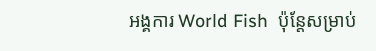អង្គការ World Fish  ប៉ុន្តែសម្រាប់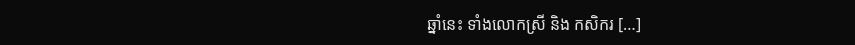ឆ្នាំនេះ ទាំងលោកស្រី និង កសិករ […]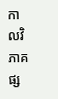កាលវិភាគផ្ស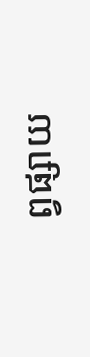ព្វផ្សាយ